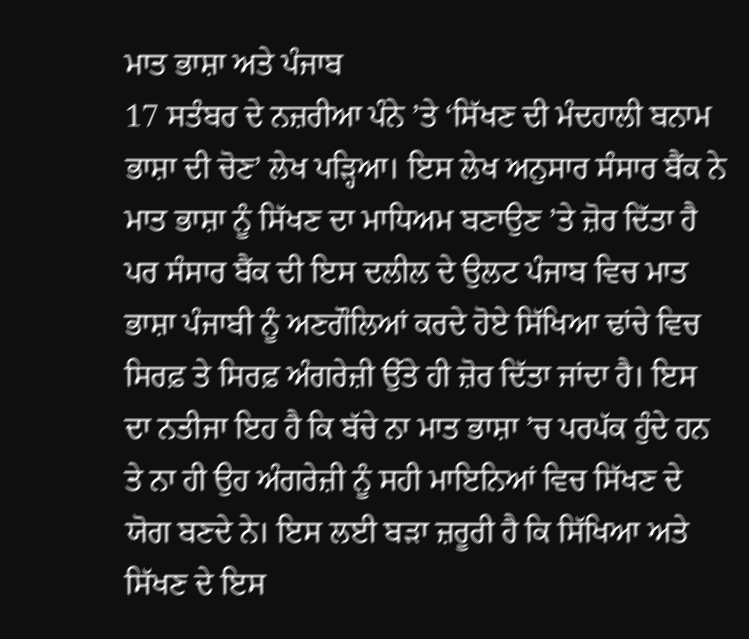ਮਾਤ ਭਾਸ਼ਾ ਅਤੇ ਪੰਜਾਬ
17 ਸਤੰਬਰ ਦੇ ਨਜ਼ਰੀਆ ਪੰਨੇ ’ਤੇ ‘ਸਿੱਖਣ ਦੀ ਮੰਦਹਾਲੀ ਬਨਾਮ ਭਾਸ਼ਾ ਦੀ ਚੋਣ’ ਲੇਖ ਪੜ੍ਹਿਆ। ਇਸ ਲੇਖ ਅਨੁਸਾਰ ਸੰਸਾਰ ਬੈਂਕ ਨੇ ਮਾਤ ਭਾਸ਼ਾ ਨੂੰ ਸਿੱਖਣ ਦਾ ਮਾਧਿਅਮ ਬਣਾਉਣ ’ਤੇ ਜ਼ੋਰ ਦਿੱਤਾ ਹੈ ਪਰ ਸੰਸਾਰ ਬੈਂਕ ਦੀ ਇਸ ਦਲੀਲ ਦੇ ਉਲਟ ਪੰਜਾਬ ਵਿਚ ਮਾਤ ਭਾਸ਼ਾ ਪੰਜਾਬੀ ਨੂੰ ਅਣਗੌਲਿਆਂ ਕਰਦੇ ਹੋਏ ਸਿੱਖਿਆ ਢਾਂਚੇ ਵਿਚ ਸਿਰਫ਼ ਤੇ ਸਿਰਫ਼ ਅੰਗਰੇਜ਼ੀ ਉੱਤੇ ਹੀ ਜ਼ੋਰ ਦਿੱਤਾ ਜਾਂਦਾ ਹੈ। ਇਸ ਦਾ ਨਤੀਜਾ ਇਹ ਹੈ ਕਿ ਬੱਚੇ ਨਾ ਮਾਤ ਭਾਸ਼ਾ ’ਚ ਪਰਪੱਕ ਹੁੰਦੇ ਹਨ ਤੇ ਨਾ ਹੀ ਉਹ ਅੰਗਰੇਜ਼ੀ ਨੂੰ ਸਹੀ ਮਾਇਨਿਆਂ ਵਿਚ ਸਿੱਖਣ ਦੇ ਯੋਗ ਬਣਦੇ ਨੇ। ਇਸ ਲਈ ਬੜਾ ਜ਼ਰੂਰੀ ਹੈ ਕਿ ਸਿੱਖਿਆ ਅਤੇ ਸਿੱਖਣ ਦੇ ਇਸ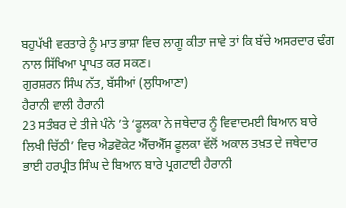ਬਹੁਪੱਖੀ ਵਰਤਾਰੇ ਨੂੰ ਮਾਤ ਭਾਸ਼ਾ ਵਿਚ ਲਾਗੂ ਕੀਤਾ ਜਾਵੇ ਤਾਂ ਕਿ ਬੱਚੇ ਅਸਰਦਾਰ ਢੰਗ ਨਾਲ ਸਿੱਖਿਆ ਪ੍ਰਾਪਤ ਕਰ ਸਕਣ।
ਗੁਰਸ਼ਰਨ ਸਿੰਘ ਨੱਤ, ਬੱਸੀਆਂ (ਲੁਧਿਆਣਾ)
ਹੈਰਾਨੀ ਵਾਲੀ ਹੈਰਾਨੀ
23 ਸਤੰਬਰ ਦੇ ਤੀਜੇ ਪੰਨੇ ’ਤੇ ‘ਫੂਲਕਾ ਨੇ ਜਥੇਦਾਰ ਨੂੰ ਵਿਵਾਦਮਈ ਬਿਆਨ ਬਾਰੇ ਲਿਖੀ ਚਿੱਠੀ’ ਵਿਚ ਐਡਵੋਕੇਟ ਐੱਚਐੱਸ ਫੂਲਕਾ ਵੱਲੋਂ ਅਕਾਲ ਤਖ਼ਤ ਦੇ ਜਥੇਦਾਰ ਭਾਈ ਹਰਪ੍ਰੀਤ ਸਿੰਘ ਦੇ ਬਿਆਨ ਬਾਰੇ ਪ੍ਰਗਟਾਈ ਹੈਰਾਨੀ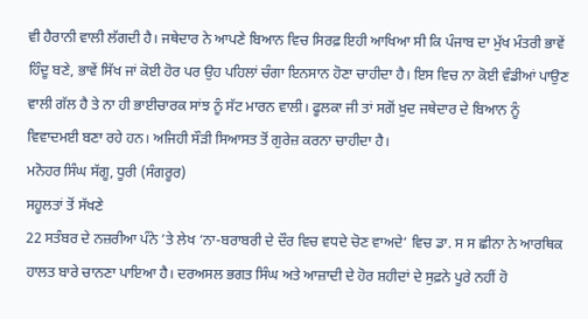ਵੀ ਹੈਰਾਨੀ ਵਾਲੀ ਲੱਗਦੀ ਹੈ। ਜਥੇਦਾਰ ਨੇ ਆਪਣੇ ਬਿਆਨ ਵਿਚ ਸਿਰਫ਼ ਇਹੀ ਆਖਿਆ ਸੀ ਕਿ ਪੰਜਾਬ ਦਾ ਮੁੱਖ ਮੰਤਰੀ ਭਾਵੇਂ ਹਿੰਦੂ ਬਣੇ, ਭਾਵੇਂ ਸਿੱਖ ਜਾਂ ਕੋਈ ਹੋਰ ਪਰ ਉਹ ਪਹਿਲਾਂ ਚੰਗਾ ਇਨਸਾਨ ਹੋਣਾ ਚਾਹੀਦਾ ਹੈ। ਇਸ ਵਿਚ ਨਾ ਕੋਈ ਵੰਡੀਆਂ ਪਾਉਣ ਵਾਲੀ ਗੱਲ ਹੈ ਤੇ ਨਾ ਹੀ ਭਾਈਚਾਰਕ ਸਾਂਝ ਨੂੰ ਸੱਟ ਮਾਰਨ ਵਾਲੀ। ਫੂਲਕਾ ਜੀ ਤਾਂ ਸਗੋਂ ਖ਼ੁਦ ਜਥੇਦਾਰ ਦੇ ਬਿਆਨ ਨੂੰ ਵਿਵਾਦਮਈ ਬਣਾ ਰਹੇ ਹਨ। ਅਜਿਹੀ ਸੌੜੀ ਸਿਆਸਤ ਤੋਂ ਗੁਰੇਜ਼ ਕਰਨਾ ਚਾਹੀਦਾ ਹੈ।
ਮਨੋਹਰ ਸਿੰਘ ਸੱਗੂ, ਧੂਰੀ (ਸੰਗਰੂਰ)
ਸਹੂਲਤਾਂ ਤੋਂ ਸੱਖਣੇ
22 ਸਤੰਬਰ ਦੇ ਨਜ਼ਰੀਆ ਪੰਨੇ ’ਤੇ ਲੇਖ ‘ਨਾ-ਬਰਾਬਰੀ ਦੇ ਦੌਰ ਵਿਚ ਵਧਦੇ ਚੋਣ ਵਾਅਦੇ’ ਵਿਚ ਡਾ. ਸ ਸ ਛੀਨਾ ਨੇ ਆਰਥਿਕ ਹਾਲਤ ਬਾਰੇ ਚਾਨਣਾ ਪਾਇਆ ਹੈ। ਦਰਅਸਲ ਭਗਤ ਸਿੰਘ ਅਤੇ ਆਜ਼ਾਦੀ ਦੇ ਹੋਰ ਸ਼ਹੀਦਾਂ ਦੇ ਸੁਫ਼ਨੇ ਪੂਰੇ ਨਹੀਂ ਹੋ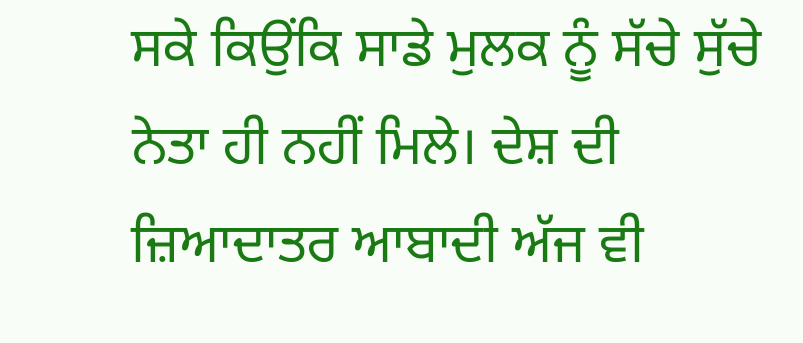ਸਕੇ ਕਿਉਂਕਿ ਸਾਡੇ ਮੁਲਕ ਨੂੰ ਸੱਚੇ ਸੁੱਚੇ ਨੇਤਾ ਹੀ ਨਹੀਂ ਮਿਲੇ। ਦੇਸ਼ ਦੀ ਜ਼ਿਆਦਾਤਰ ਆਬਾਦੀ ਅੱਜ ਵੀ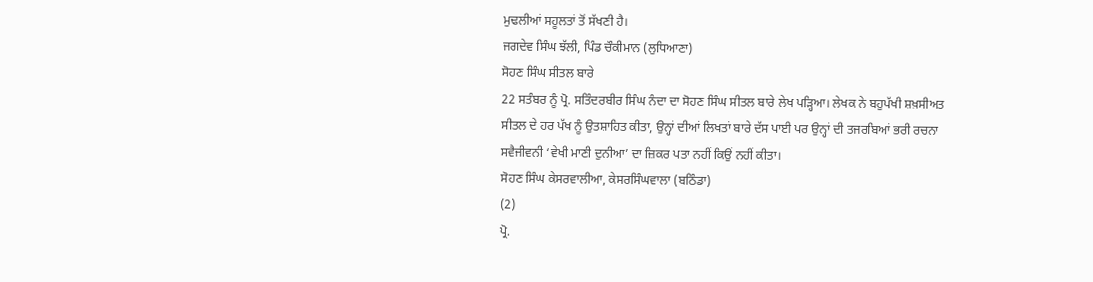ਮੁਢਲੀਆਂ ਸਹੂਲਤਾਂ ਤੋਂ ਸੱਖਣੀ ਹੈ।
ਜਗਦੇਵ ਸਿੰਘ ਝੱਲੀ, ਪਿੰਡ ਚੌਕੀਮਾਨ (ਲੁਧਿਆਣਾ)
ਸੋਹਣ ਸਿੰਘ ਸੀਤਲ ਬਾਰੇ
22 ਸਤੰਬਰ ਨੂੰ ਪ੍ਰੋ. ਸਤਿੰਦਰਬੀਰ ਸਿੰਘ ਨੰਦਾ ਦਾ ਸੋਹਣ ਸਿੰਘ ਸੀਤਲ ਬਾਰੇ ਲੇਖ ਪੜ੍ਹਿਆ। ਲੇਖਕ ਨੇ ਬਹੁਪੱਖੀ ਸ਼ਖ਼ਸੀਅਤ ਸੀਤਲ ਦੇ ਹਰ ਪੱਖ ਨੂੰ ਉਤਸ਼ਾਹਿਤ ਕੀਤਾ, ਉਨ੍ਹਾਂ ਦੀਆਂ ਲਿਖਤਾਂ ਬਾਰੇ ਦੱਸ ਪਾਈ ਪਰ ਉਨ੍ਹਾਂ ਦੀ ਤਜਰਬਿਆਂ ਭਰੀ ਰਚਨਾ ਸਵੈਜੀਵਨੀ ‘ਵੇਖੀ ਮਾਣੀ ਦੁਨੀਆ’ ਦਾ ਜ਼ਿਕਰ ਪਤਾ ਨਹੀਂ ਕਿਉਂ ਨਹੀਂ ਕੀਤਾ।
ਸੋਹਣ ਸਿੰਘ ਕੇਸਰਵਾਲੀਆ, ਕੇਸਰਸਿੰਘਵਾਲਾ (ਬਠਿੰਡਾ)
(2)
ਪ੍ਰੋ.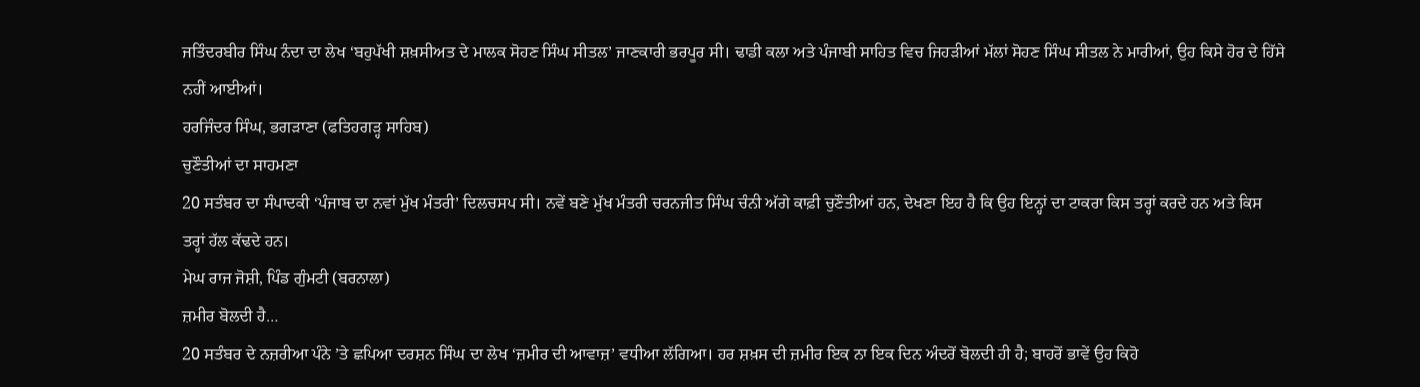ਜਤਿੰਦਰਬੀਰ ਸਿੰਘ ਨੰਦਾ ਦਾ ਲੇਖ ‘ਬਹੁਪੱਖੀ ਸ਼ਖ਼ਸੀਅਤ ਦੇ ਮਾਲਕ ਸੋਹਣ ਸਿੰਘ ਸੀਤਲ’ ਜਾਣਕਾਰੀ ਭਰਪੂਰ ਸੀ। ਢਾਡੀ ਕਲਾ ਅਤੇ ਪੰਜਾਬੀ ਸਾਹਿਤ ਵਿਚ ਜਿਹੜੀਆਂ ਮੱਲਾਂ ਸੋਹਣ ਸਿੰਘ ਸੀਤਲ ਨੇ ਮਾਰੀਆਂ, ਉਹ ਕਿਸੇ ਹੋਰ ਦੇ ਹਿੱਸੇ ਨਹੀਂ ਆਈਆਂ।
ਹਰਜਿੰਦਰ ਸਿੰਘ, ਭਗੜਾਣਾ (ਫਤਿਹਗੜ੍ਹ ਸਾਹਿਬ)
ਚੁਣੌਤੀਆਂ ਦਾ ਸਾਹਮਣਾ
20 ਸਤੰਬਰ ਦਾ ਸੰਪਾਦਕੀ ‘ਪੰਜਾਬ ਦਾ ਨਵਾਂ ਮੁੱਖ ਮੰਤਰੀ’ ਦਿਲਚਸਪ ਸੀ। ਨਵੇਂ ਬਣੇ ਮੁੱਖ ਮੰਤਰੀ ਚਰਨਜੀਤ ਸਿੰਘ ਚੰਨੀ ਅੱਗੇ ਕਾਫ਼ੀ ਚੁਣੌਤੀਆਂ ਹਨ, ਦੇਖਣਾ ਇਹ ਹੈ ਕਿ ਉਹ ਇਨ੍ਹਾਂ ਦਾ ਟਾਕਰਾ ਕਿਸ ਤਰ੍ਹਾਂ ਕਰਦੇ ਹਨ ਅਤੇ ਕਿਸ ਤਰ੍ਹਾਂ ਹੱਲ ਕੱਢਦੇ ਹਨ।
ਮੇਘ ਰਾਜ ਜੋਸ਼ੀ, ਪਿੰਡ ਗੁੰਮਟੀ (ਬਰਨਾਲਾ)
ਜ਼ਮੀਰ ਬੋਲਦੀ ਹੈ…
20 ਸਤੰਬਰ ਦੇ ਨਜ਼ਰੀਆ ਪੰਨੇ ’ਤੇ ਛਪਿਆ ਦਰਸ਼ਨ ਸਿੰਘ ਦਾ ਲੇਖ ‘ਜ਼ਮੀਰ ਦੀ ਆਵਾਜ਼’ ਵਧੀਆ ਲੱਗਿਆ। ਹਰ ਸ਼ਖ਼ਸ ਦੀ ਜ਼ਮੀਰ ਇਕ ਨਾ ਇਕ ਦਿਨ ਅੰਦਰੋਂ ਬੋਲਦੀ ਹੀ ਹੈ; ਬਾਹਰੋਂ ਭਾਵੇਂ ਉਹ ਕਿਹੋ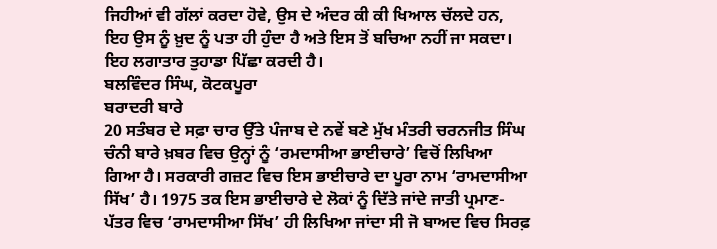ਜਿਹੀਆਂ ਵੀ ਗੱਲਾਂ ਕਰਦਾ ਹੋਵੇ, ਉਸ ਦੇ ਅੰਦਰ ਕੀ ਕੀ ਖਿਆਲ ਚੱਲਦੇ ਹਨ, ਇਹ ਉਸ ਨੂੰ ਖ਼ੁਦ ਨੂੰ ਪਤਾ ਹੀ ਹੁੰਦਾ ਹੈ ਅਤੇ ਇਸ ਤੋਂ ਬਚਿਆ ਨਹੀਂ ਜਾ ਸਕਦਾ। ਇਹ ਲਗਾਤਾਰ ਤੁਹਾਡਾ ਪਿੱਛਾ ਕਰਦੀ ਹੈ।
ਬਲਵਿੰਦਰ ਸਿੰਘ, ਕੋਟਕਪੂਰਾ
ਬਰਾਦਰੀ ਬਾਰੇ
20 ਸਤੰਬਰ ਦੇ ਸਫ਼ਾ ਚਾਰ ਉੱਤੇ ਪੰਜਾਬ ਦੇ ਨਵੇਂ ਬਣੇ ਮੁੱਖ ਮੰਤਰੀ ਚਰਨਜੀਤ ਸਿੰਘ ਚੰਨੀ ਬਾਰੇ ਖ਼ਬਰ ਵਿਚ ਉਨ੍ਹਾਂ ਨੂੰ ‘ਰਮਦਾਸੀਆ ਭਾਈਚਾਰੇ’ ਵਿਚੋਂ ਲਿਖਿਆ ਗਿਆ ਹੈ। ਸਰਕਾਰੀ ਗਜ਼ਟ ਵਿਚ ਇਸ ਭਾਈਚਾਰੇ ਦਾ ਪੂਰਾ ਨਾਮ ‘ਰਾਮਦਾਸੀਆ ਸਿੱਖ’ ਹੈ। 1975 ਤਕ ਇਸ ਭਾਈਚਾਰੇ ਦੇ ਲੋਕਾਂ ਨੂੰ ਦਿੱਤੇ ਜਾਂਦੇ ਜਾਤੀ ਪ੍ਰਮਾਣ-ਪੱਤਰ ਵਿਚ ‘ਰਾਮਦਾਸੀਆ ਸਿੱਖ’ ਹੀ ਲਿਖਿਆ ਜਾਂਦਾ ਸੀ ਜੋ ਬਾਅਦ ਵਿਚ ਸਿਰਫ਼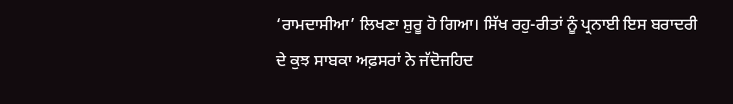‘ਰਾਮਦਾਸੀਆ’ ਲਿਖਣਾ ਸ਼ੁਰੂ ਹੋ ਗਿਆ। ਸਿੱਖ ਰਹੁ-ਰੀਤਾਂ ਨੂੰ ਪ੍ਰਨਾਈ ਇਸ ਬਰਾਦਰੀ ਦੇ ਕੁਝ ਸਾਬਕਾ ਅਫ਼ਸਰਾਂ ਨੇ ਜੱਦੋਜਹਿਦ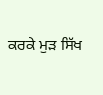ਕਰਕੇ ਮੁੜ ਸਿੱਖ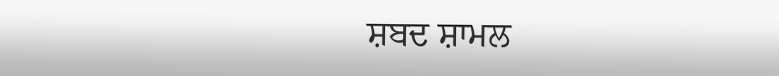ਸ਼ਬਦ ਸ਼ਾਮਲ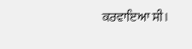ਕਰਵਾਇਆ ਸੀ।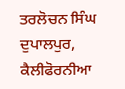ਤਰਲੋਚਨ ਸਿੰਘ ਦੁਪਾਲਪੁਰ, ਕੈਲੀਫੋਰਨੀਆ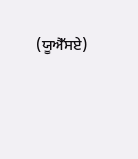(ਯੂਐੱਸਏ)